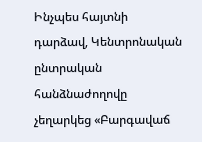Ինչպես հայտնի դարձավ, Կենտրոնական ընտրական հանձնաժողովը չեղարկեց «Բարգավաճ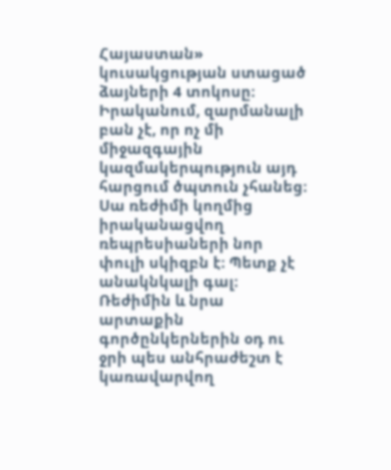Հայաստան» կուսակցության ստացած ձայների 4 տոկոսը։ Իրականում, զարմանալի բան չէ, որ ոչ մի միջազգային կազմակերպություն այդ հարցում ծպտուն չհանեց։
Սա ռեժիմի կողմից իրականացվող ռեպրեսիաների նոր փուլի սկիզբն է։ Պետք չէ անակնկալի գալ։ Ռեժիմին և նրա արտաքին գործընկերներին օդ ու ջրի պես անհրաժեշտ է կառավարվող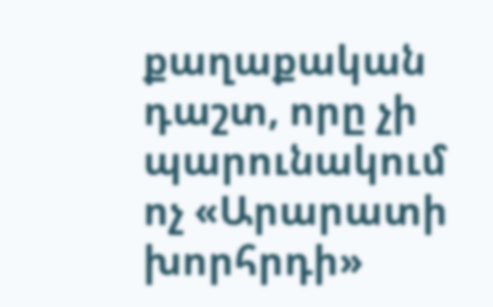քաղաքական դաշտ, որը չի պարունակում ոչ «Արարատի խորհրդի»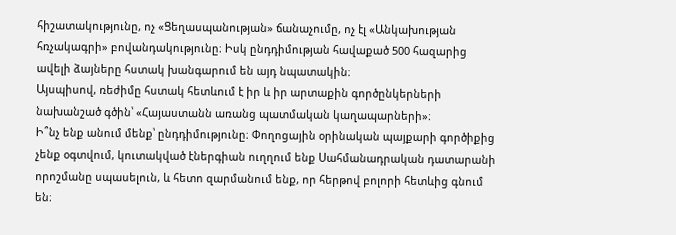հիշատակությունը, ոչ «Ցեղասպանության» ճանաչումը, ոչ էլ «Անկախության հռչակագրի» բովանդակությունը։ Իսկ ընդդիմության հավաքած 500 հազարից ավելի ձայները հստակ խանգարում են այդ նպատակին։
Այսպիսով, ռեժիմը հստակ հետևում է իր և իր արտաքին գործընկերների նախանշած գծին՝ «Հայաստանն առանց պատմական կաղապարների»։
Ի՞նչ ենք անում մենք՝ ընդդիմությունը։ Փողոցային օրինական պայքարի գործիքից չենք օգտվում, կուտակված էներգիան ուղղում ենք Սահմանադրական դատարանի որոշմանը սպասելուն, և հետո զարմանում ենք, որ հերթով բոլորի հետևից գնում են։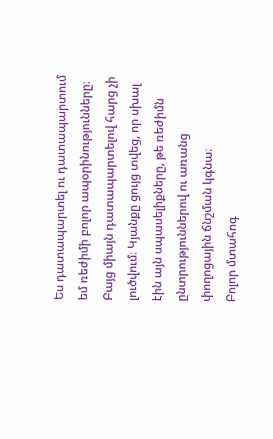Ես դատապարտել ու դատապարտում եմ ռեժիմի բոլոր ապօրինությունները։ Բայց միայն դատապարտելով հարց չի լուծվում։ Կյանքը ցույց տվեց, որ սխալ էին այն սպասելիքները, թե ռեժիմն ընտրություններով ու առանց փողոցային ճնշման կգնա։
Բոլոր մտահոգ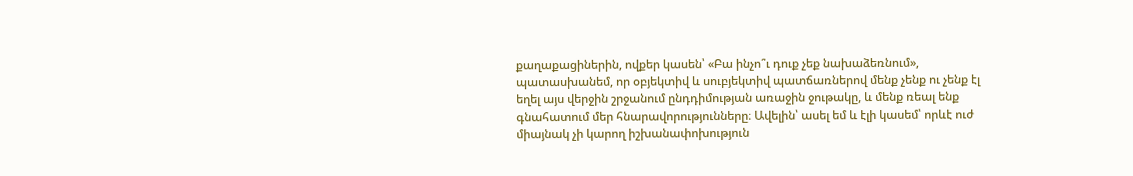քաղաքացիներին, ովքեր կասեն՝ «Բա ինչո՞ւ դուք չեք նախաձեռնում», պատասխանեմ, որ օբյեկտիվ և սուբյեկտիվ պատճառներով մենք չենք ու չենք էլ եղել այս վերջին շրջանում ընդդիմության առաջին ջութակը, և մենք ռեալ ենք գնահատում մեր հնարավորությունները։ Ավելին՝ ասել եմ և էլի կասեմ՝ որևէ ուժ միայնակ չի կարող իշխանափոխություն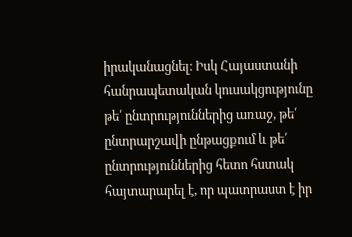իրականացնել։ Իսկ Հայաստանի հանրապետական կուսակցությունը թե՛ ընտրություններից առաջ, թե՛ ընտրարշավի ընթացքում և թե՛ ընտրություններից հետո հստակ հայտարարել է, որ պատրաստ է իր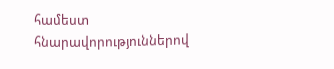համեստ հնարավորություններով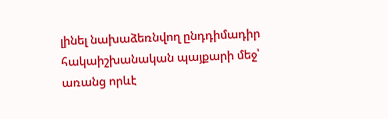լինել նախաձեռնվող ընդդիմադիր հակաիշխանական պայքարի մեջ՝ առանց որևէ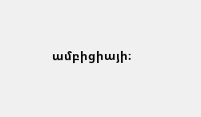ամբիցիայի։